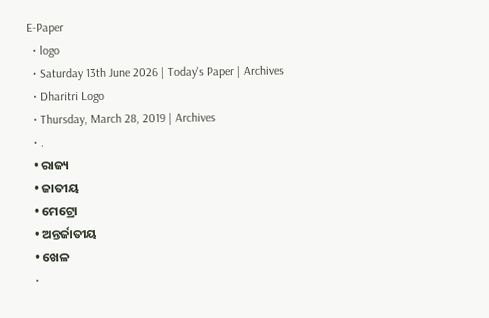E-Paper
  • logo
  • Saturday 13th June 2026 | Today's Paper | Archives
  • Dharitri Logo
  • Thursday, March 28, 2019 | Archives
  • .
  • ରାଜ୍ୟ
  • ଜାତୀୟ
  • ମେଟ୍ରୋ
  • ଅନ୍ତର୍ଜାତୀୟ
  • ଖେଳ
  •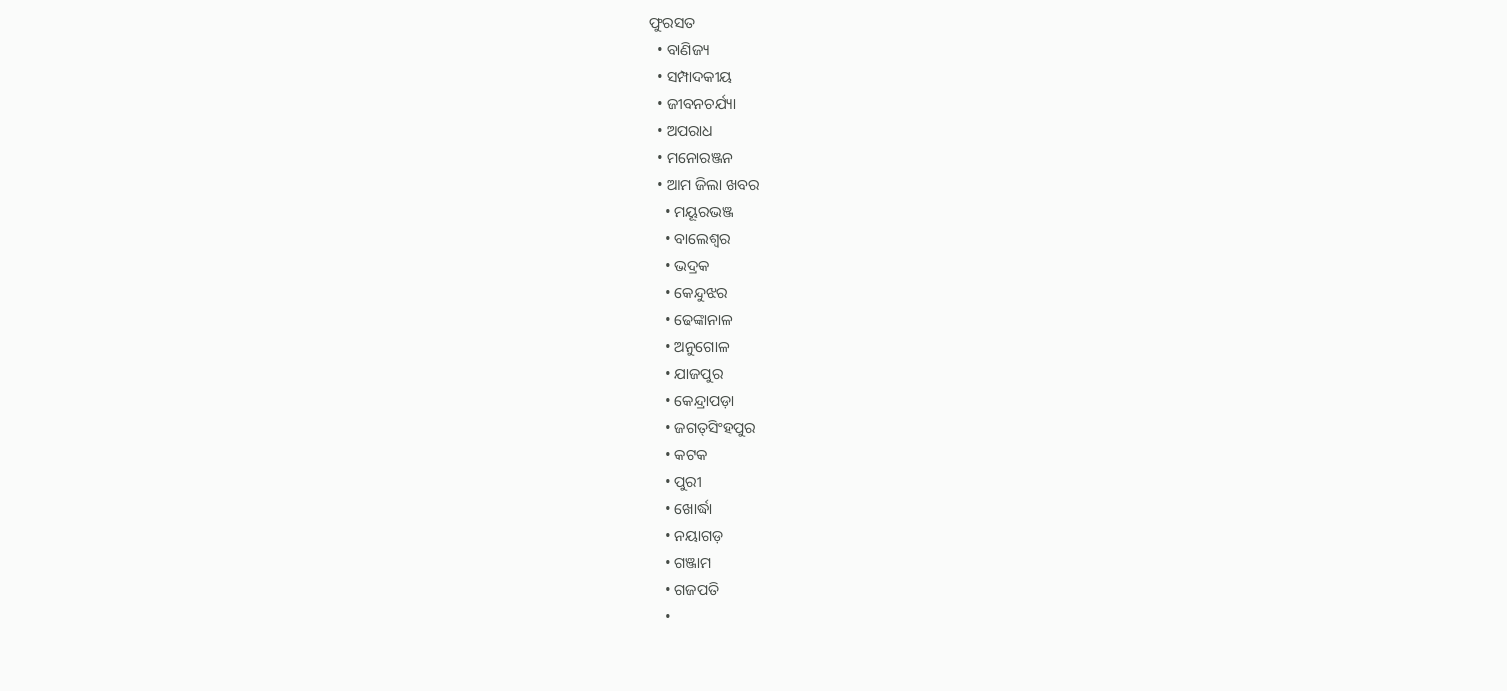ଫୁରସତ
  • ବାଣିଜ୍ୟ
  • ସମ୍ପାଦକୀୟ
  • ଜୀବନଚର୍ଯ୍ୟା
  • ଅପରାଧ
  • ମନୋରଞ୍ଜନ
  • ଆମ ଜିଲା ଖବର
    • ମୟୂରଭଞ୍ଜ
    • ବାଲେଶ୍ୱର
    • ଭଦ୍ରକ
    • କେନ୍ଦୁଝର
    • ଢେଙ୍କାନାଳ
    • ଅନୁଗୋଳ
    • ଯାଜପୁର
    • କେନ୍ଦ୍ରାପଡ଼ା
    • ଜଗତ୍‌ସିଂହପୁର
    • କଟକ
    • ପୁରୀ
    • ଖୋର୍ଦ୍ଧା
    • ନୟାଗଡ଼
    • ଗଞ୍ଜାମ
    • ଗଜପତି
    •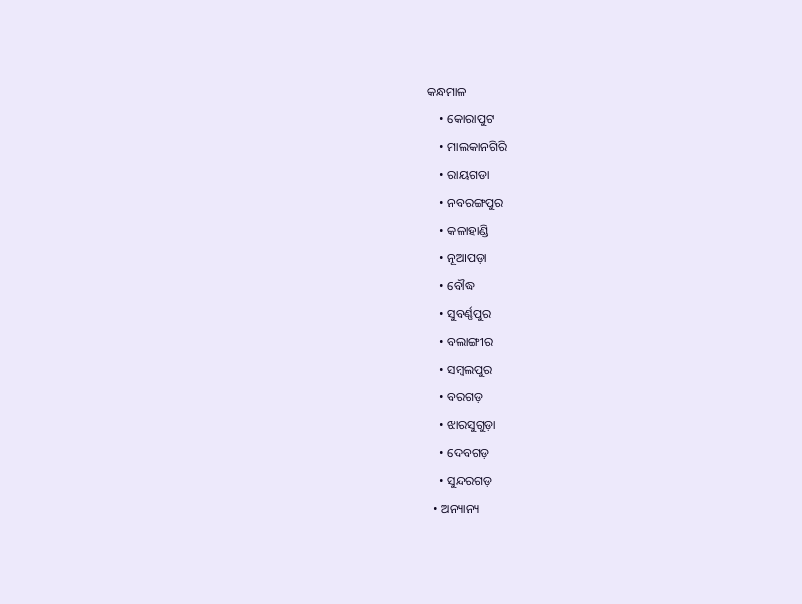କନ୍ଧମାଳ
    • କୋରାପୁଟ
    • ମାଲକାନଗିରି
    • ରାୟଗଡା
    • ନବରଙ୍ଗପୁର
    • କଳାହାଣ୍ଡି
    • ନୂଆପଡ଼ା
    • ବୌଦ୍ଧ
    • ସୁବର୍ଣ୍ଣପୁର
    • ବଲାଙ୍ଗୀର
    • ସମ୍ବଲପୁର
    • ବରଗଡ଼
    • ଝାରସୁଗୁଡ଼ା
    • ଦେବଗଡ଼
    • ସୁନ୍ଦରଗଡ଼
  • ଅନ୍ୟାନ୍ୟ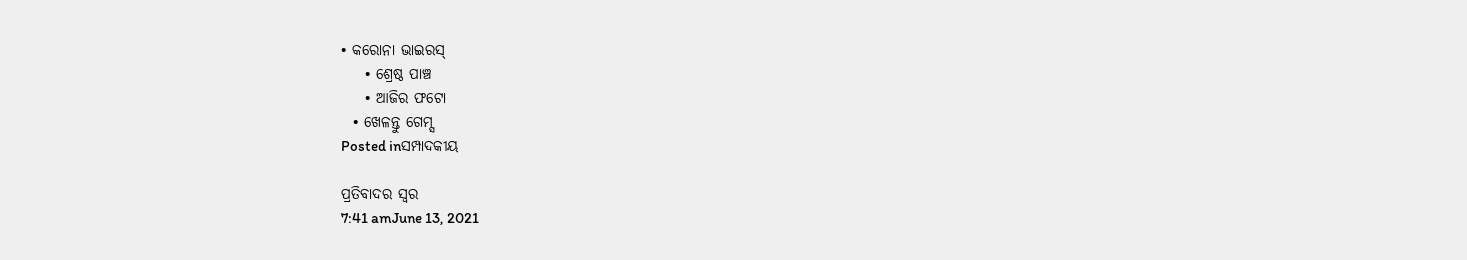• କରୋନା ଭାଇରସ୍‌
    • ଶ୍ରେଷ୍ଠ ପାଞ୍ଚ
    • ଆଜିର ଫଟୋ
  • ଖେଳନ୍ତୁ ଗେମ୍ସ
Posted inସମ୍ପାଦକୀୟ

ପ୍ରତିବାଦର ସ୍ବର
7:41 amJune 13, 2021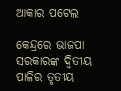ଆକାର ପଟେଲ

କେନ୍ଦ୍ରରେ ଭାଜପା ସରକାରଙ୍କ ଦ୍ୱିତୀୟ ପାଳିର ତୃତୀୟ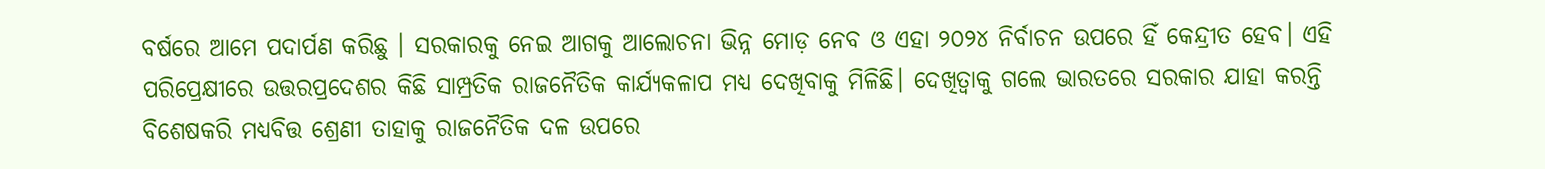ବର୍ଷରେ ଆମେ ପଦାର୍ପଣ କରିଛୁ । ସରକାରକୁ ନେଇ ଆଗକୁ ଆଲୋଚନା ଭିନ୍ନ ମୋଡ଼ ନେବ ଓ ଏହା ୨୦୨୪ ନିର୍ବାଚନ ଉପରେ ହିଁ କେନ୍ଦ୍ରୀତ ହେବ। ଏହି ପରିପ୍ରେକ୍ଷୀରେ ଉତ୍ତରପ୍ରଦେଶର କିଛି ସାମ୍ପ୍ରତିକ ରାଜନୈତିକ କାର୍ଯ୍ୟକଳାପ ମଧ୍ୟ ଦେଖିବାକୁ ମିଳିଛି। ଦେଖିତ୍ବାକୁ ଗଲେ ଭାରତରେ ସରକାର ଯାହା କରନ୍ତି ବିଶେଷକରି ମଧ୍ୟବିତ୍ତ ଶ୍ରେଣୀ ତାହାକୁ ରାଜନୈତିକ ଦଳ ଉପରେ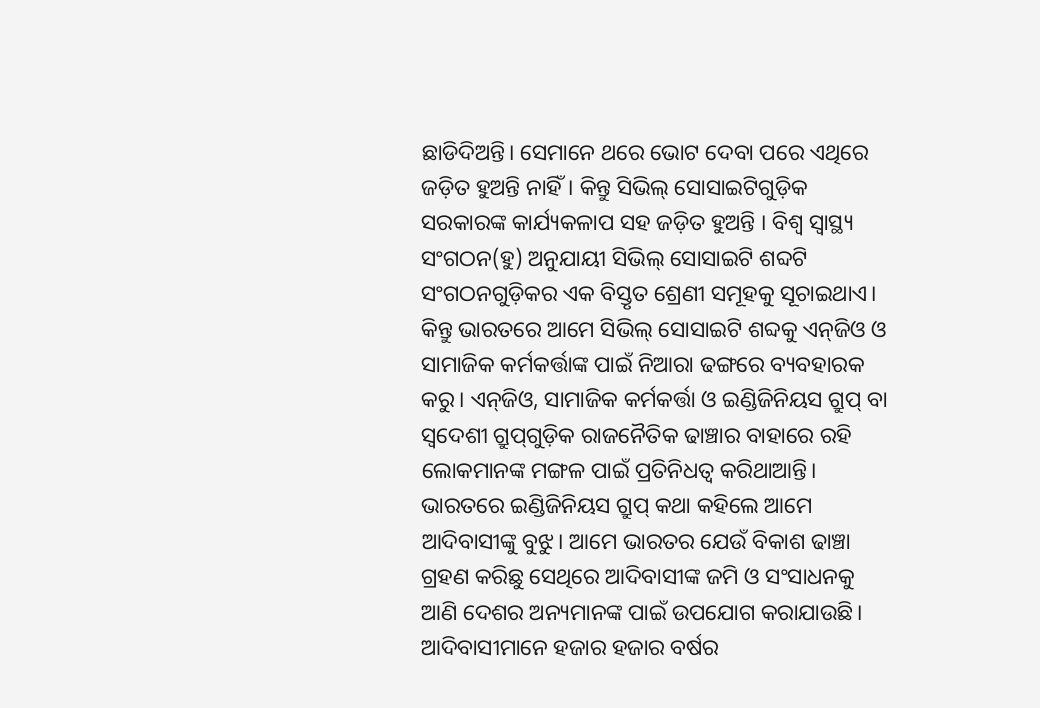ଛାଡିଦିଅନ୍ତି। ସେମାନେ ଥରେ ଭୋଟ ଦେବା ପରେ ଏଥିରେ ଜଡ଼ିତ ହୁଅନ୍ତି ନାହିଁ। କିନ୍ତୁ ସିଭିଲ୍‌ ସୋସାଇଟିଗୁଡ଼ିକ ସରକାରଙ୍କ କାର୍ଯ୍ୟକଳାପ ସହ ଜଡ଼ିତ ହୁଅନ୍ତି । ବିଶ୍ୱ ସ୍ବାସ୍ଥ୍ୟ ସଂଗଠନ(ହୁ) ଅନୁଯାୟୀ ସିଭିଲ୍‌ ସୋସାଇଟି ଶବ୍ଦଟି ସଂଗଠନଗୁଡ଼ିକର ଏକ ବିସ୍ତୃତ ଶ୍ରେଣୀ ସମୂହକୁ ସୂଚାଇଥାଏ। କିନ୍ତୁ ଭାରତରେ ଆମେ ସିଭିଲ୍‌ ସୋସାଇଟି ଶବ୍ଦକୁ ଏନ୍‌ଜିଓ ଓ ସାମାଜିକ କର୍ମକର୍ତ୍ତାଙ୍କ ପାଇଁ ନିଆରା ଢଙ୍ଗରେ ବ୍ୟବହାରକ କରୁ। ଏନ୍‌ଜିଓ, ସାମାଜିକ କର୍ମକର୍ତ୍ତା ଓ ଇଣ୍ଡିଜିନିୟସ ଗ୍ରୁପ୍‌ ବା ସ୍ବଦେଶୀ ଗ୍ରୁପ୍‌ଗୁଡ଼ିକ ରାଜନୈତିକ ଢାଞ୍ଚାର ବାହାରେ ରହି ଲୋକମାନଙ୍କ ମଙ୍ଗଳ ପାଇଁ ପ୍ରତିନିଧତ୍ୱ କରିଥାଆନ୍ତି। ଭାରତରେ ଇଣ୍ଡିଜିନିୟସ ଗ୍ରୁପ୍‌ କଥା କହିଲେ ଆମେ ଆଦିବାସୀଙ୍କୁ ବୁଝୁ। ଆମେ ଭାରତର ଯେଉଁ ବିକାଶ ଢାଞ୍ଚା ଗ୍ରହଣ କରିଛୁ ସେଥିରେ ଆଦିବାସୀଙ୍କ ଜମି ଓ ସଂସାଧନକୁ ଆଣି ଦେଶର ଅନ୍ୟମାନଙ୍କ ପାଇଁ ଉପଯୋଗ କରାଯାଉଛି। ଆଦିବାସୀମାନେ ହଜାର ହଜାର ବର୍ଷର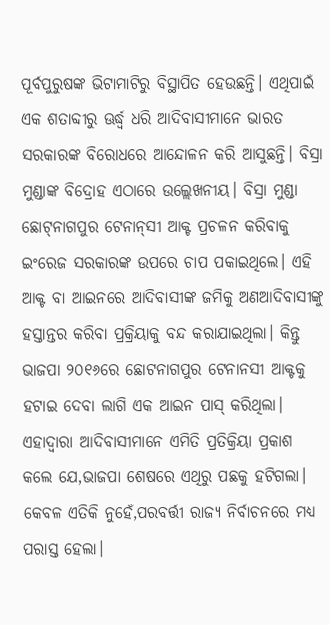ପୂର୍ବପୁରୁଷଙ୍କ ଭିଟାମାଟିରୁ ବିସ୍ଥାପିତ ହେଉଛନ୍ତି। ଏଥିପାଇଁ ଏକ ଶତାବ୍ଦୀରୁ ଊର୍ଦ୍ଧ୍ୱ ଧରି ଆଦିବାସୀମାନେ ଭାରତ ସରକାରଙ୍କ ବିରୋଧରେ ଆନ୍ଦୋଳନ କରି ଆସୁଛନ୍ତି। ବିସ୍ରା ମୁଣ୍ଡାଙ୍କ ବିଦ୍ରୋହ ଏଠାରେ ଉଲ୍ଲେଖନୀୟ। ବିସ୍ରା ମୁଣ୍ଡା ଛୋଟ୍‌ନାଗପୁର ଟେନାନ୍‌ସୀ ଆକ୍ଟ ପ୍ରଚଳନ କରିବାକୁ ଇଂରେଜ ସରକାରଙ୍କ ଉପରେ ଚାପ ପକାଇଥିଲେ। ଏହି ଆକ୍ଟ ବା ଆଇନରେ ଆଦିବାସୀଙ୍କ ଜମିକୁ ଅଣଆଦିବାସୀଙ୍କୁ ହସ୍ତାନ୍ତର କରିବା ପ୍ରକ୍ରିୟାକୁ ବନ୍ଦ କରାଯାଇଥିଲା। କିନ୍ତୁ ଭାଜପା ୨୦୧୬ରେ ଛୋଟନାଗପୁର ଟେନାନସୀ ଆକ୍ଟକୁ ହଟାଇ ଦେବା ଲାଗି ଏକ ଆଇନ ପାସ୍‌ କରିଥିଲା। ଏହାଦ୍ୱାରା ଆଦିବାସୀମାନେ ଏମିତି ପ୍ରତିକ୍ରିୟା ପ୍ରକାଶ କଲେ ଯେ,ଭାଜପା ଶେଷରେ ଏଥିରୁ ପଛକୁ ହଟିଗଲା। କେବଳ ଏତିକି ନୁହେଁ,ପରବର୍ତ୍ତୀ ରାଜ୍ୟ ନିର୍ବାଚନରେ ମଧ୍ୟ ପରାସ୍ତ ହେଲା।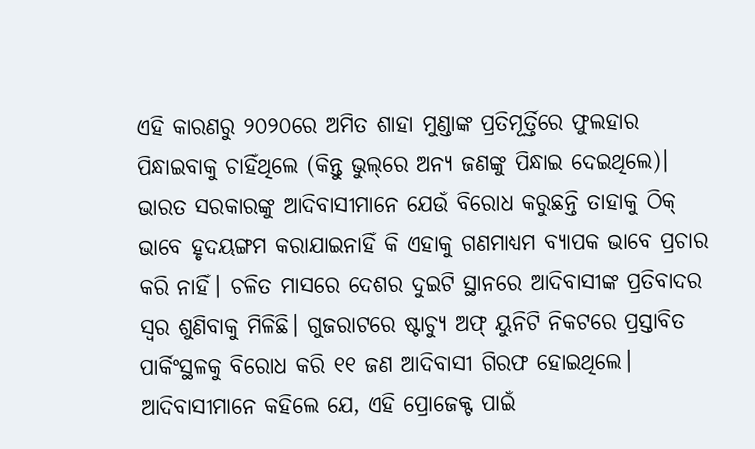ଏହି କାରଣରୁ ୨୦୨୦ରେ ଅମିତ ଶାହା ମୁଣ୍ଡାଙ୍କ ପ୍ରତିମୂର୍ତ୍ତିରେ ଫୁଲହାର ପିନ୍ଧାଇବାକୁ ଚାହିଁଥିଲେ (କିନ୍ତୁ ଭୁଲ୍‌ରେ ଅନ୍ୟ ଜଣଙ୍କୁ ପିନ୍ଧାଇ ଦେଇଥିଲେ)।
ଭାରତ ସରକାରଙ୍କୁ ଆଦିବାସୀମାନେ ଯେଉଁ ବିରୋଧ କରୁଛନ୍ତି ତାହାକୁ ଠିକ୍‌ ଭାବେ ହୃଦୟଙ୍ଗମ କରାଯାଇନାହିଁ କି ଏହାକୁ ଗଣମାଧ୍ୟମ ବ୍ୟାପକ ଭାବେ ପ୍ରଚାର କରି ନାହିଁ। ଚଳିତ ମାସରେ ଦେଶର ଦୁଇଟି ସ୍ଥାନରେ ଆଦିବାସୀଙ୍କ ପ୍ରତିବାଦର ସ୍ବର ଶୁଣିବାକୁ ମିଳିଛି। ଗୁଜରାଟରେ ଷ୍ଟାଚ୍ୟୁ ଅଫ୍‌ ୟୁନିଟି ନିକଟରେ ପ୍ରସ୍ତାବିତ ପାର୍କିଂସ୍ଥଳକୁ ବିରୋଧ କରି ୧୧ ଜଣ ଆଦିବାସୀ ଗିରଫ ହୋଇଥିଲେ। ଆଦିବାସୀମାନେ କହିଲେ ଯେ, ଏହି ପ୍ରୋଜେକ୍ଟ ପାଇଁ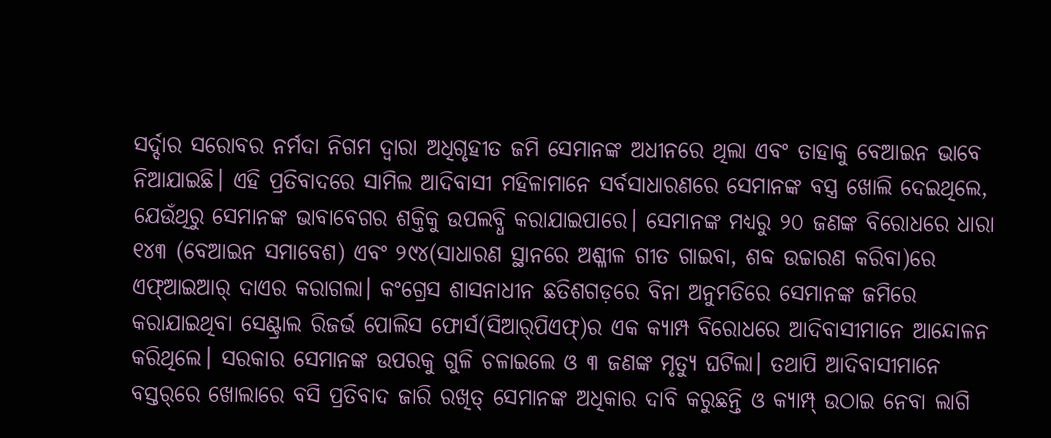ସର୍ଦ୍ଦାର ସରୋବର ନର୍ମଦା ନିଗମ ଦ୍ୱାରା ଅଧିଗୃହୀତ ଜମି ସେମାନଙ୍କ ଅଧୀନରେ ଥିଲା ଏବଂ ତାହାକୁ ବେଆଇନ ଭାବେ ନିଆଯାଇଛି। ଏହି ପ୍ରତିବାଦରେ ସାମିଲ ଆଦିବାସୀ ମହିଳାମାନେ ସର୍ବସାଧାରଣରେ ସେମାନଙ୍କ ବସ୍ତ୍ର ଖୋଲି ଦେଇଥିଲେ, ଯେଉଁଥିରୁ ସେମାନଙ୍କ ଭାବାବେଗର ଶକ୍ତିକୁ ଉପଲବ୍ଧି କରାଯାଇପାରେ। ସେମାନଙ୍କ ମଧ୍ୟରୁ ୨୦ ଜଣଙ୍କ ବିରୋଧରେ ଧାରା ୧୪୩ (ବେଆଇନ ସମାବେଶ) ଏବଂ ୨୯୪(ସାଧାରଣ ସ୍ଥାନରେ ଅଶ୍ଳୀଳ ଗୀତ ଗାଇବା, ଶବ୍ଦ ଉଚ୍ଚାରଣ କରିବା)ରେ ଏଫ୍‌ଆଇଆର୍‌ ଦାଏର କରାଗଲା। କଂଗ୍ରେସ ଶାସନାଧୀନ ଛତିଶଗଡ଼ରେ ବିନା ଅନୁମତିରେ ସେମାନଙ୍କ ଜମିରେ କରାଯାଇଥିବା ସେଣ୍ଟ୍ରାଲ ରିଜର୍ଭ ପୋଲିସ ଫୋର୍ସ(ସିଆର୍‌ପିଏଫ୍‌)ର ଏକ କ୍ୟାମ୍ପ ବିରୋଧରେ ଆଦିବାସୀମାନେ ଆନ୍ଦୋଳନ କରିଥିଲେ। ସରକାର ସେମାନଙ୍କ ଉପରକୁ ଗୁଳି ଚଳାଇଲେ ଓ ୩ ଜଣଙ୍କ ମୃତ୍ୟୁ ଘଟିଲା। ତଥାପି ଆଦିବାସୀମାନେ ବସ୍ତର୍‌ରେ ଖୋଲାରେ ବସି ପ୍ରତିବାଦ ଜାରି ରଖିତ୍ ସେମାନଙ୍କ ଅଧିକାର ଦାବି କରୁଛନ୍ତି ଓ କ୍ୟାମ୍ପ୍‌ ଉଠାଇ ନେବା ଲାଗି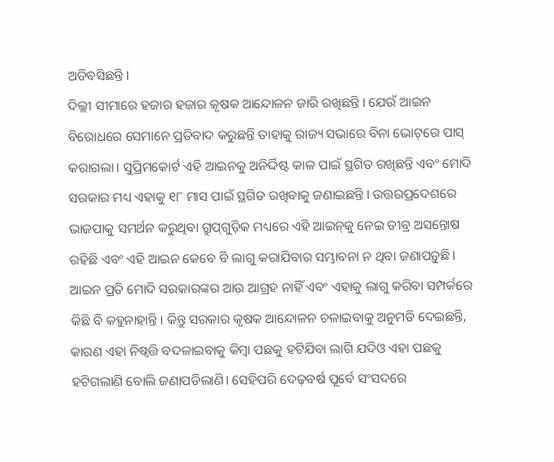ଅଡିବସିଛନ୍ତି।
ଦିଲ୍ଲୀ ସୀମାରେ ହଜାର ହଜାର କୃଷକ ଆନ୍ଦୋଳନ ଜାରି ରଖିଛନ୍ତି। ଯେଉଁ ଆଇନ ବିରୋଧରେ ସେମାନେ ପ୍ରତିବାଦ କରୁଛନ୍ତି ତାହାକୁ ରାଜ୍ୟ ସଭାରେ ବିନା ଭୋଟ୍‌ରେ ପାସ୍‌ କରାଗଲା। ସୁପ୍ରିମକୋର୍ଟ ଏହି ଆଇନକୁ ଅନିର୍ଦ୍ଦିଷ୍ଟ କାଳ ପାଇଁ ସ୍ଥଗିତ ରଖିଛନ୍ତି ଏବଂ ମୋଦି ସରକାର ମଧ୍ୟ ଏହାକୁ ୧୮ ମାସ ପାଇଁ ସ୍ଥଗିତ ରଖିବାକୁ ଜଣାଇଛନ୍ତି। ଉତ୍ତରପ୍ରଦେଶରେ ଭାଜପାକୁ ସମର୍ଥନ କରୁଥିବା ଗ୍ରୁପ୍‌ଗୁଡ଼ିକ ମଧ୍ୟରେ ଏହି ଆଇନ୍‌କୁ ନେଇ ତୀବ୍ର ଅସନ୍ତୋଷ ରହିଛି ଏବଂ ଏହି ଆଇନ କେବେ ବି ଲାଗୁ କରାଯିବାର ସମ୍ଭାବନା ନ ଥିବା ଜଣାପଡ଼ୁଛି। ଆଇନ ପ୍ରତି ମୋଦି ସରକାରଙ୍କର ଆଉ ଆଗ୍ରହ ନାହିଁ ଏବଂ ଏହାକୁ ଲାଗୁ କରିବା ସମ୍ପର୍କରେ କିଛି ବି କହୁନାହାନ୍ତି। କିନ୍ତୁ ସରକାର କୃଷକ ଆନ୍ଦୋଳନ ଚଳାଇବାକୁ ଅନୁମତି ଦେଇଛନ୍ତି, କାରଣ ଏହା ନିଷ୍ବତ୍ତି ବଦଳାଇବାକୁ କିମ୍ବା ପଛକୁ ହଟିଯିବା ଲାଗି ଯଦିଓ ଏହା ପଛକୁ ହଟିଗଲାଣି ବୋଲି ଜଣାପଡିଲାଣି। ସେହିପରି ଦେଢ଼ବର୍ଷ ପୂର୍ବେ ସଂସଦରେ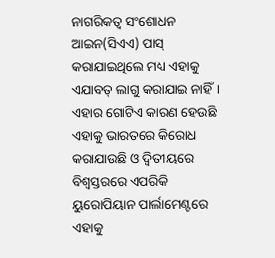ନାଗରିକତ୍ୱ ସଂଶୋଧନ ଆଇନ(ସିଏଏ) ପାସ୍‌ କରାଯାଇଥିଲେ ମଧ୍ୟ ଏହାକୁ ଏଯାବତ୍‌ ଲାଗୁ କରାଯାଇ ନାହିଁ। ଏହାର ଗୋଟିଏ କାରଣ ହେଉଛି ଏହାକୁ ଭାରତରେ କିରୋଧ କରାଯାଉଛି ଓ ଦ୍ୱିତୀୟରେ ବିଶ୍ୱସ୍ତରରେ ଏପରିକି ୟୁରୋପିୟାନ ପାର୍ଲାମେଣ୍ଟରେ ଏହାକୁ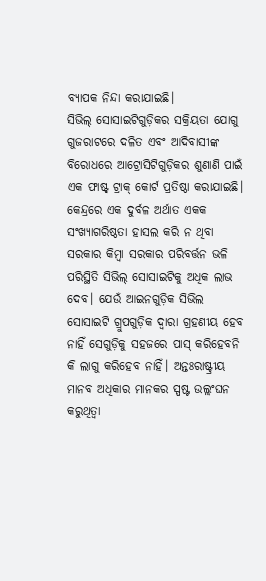ବ୍ୟାପକ ନିନ୍ଦା କରାଯାଇଛି।
ସିଭିଲ୍‌ ସୋସାଇଟିଗୁଡ଼ିକର ସକ୍ରିୟତା ଯୋଗୁ ଗୁଜରାଟରେ ଦଳିତ ଏବଂ ଆଦିବାସୀଙ୍କ ବିରୋଧରେ ଆଟ୍ରୋସିଟିଗୁଡ଼ିକର ଶୁଣାଣି ପାଇଁ ଏକ ଫାଷ୍ଟ୍‌ ଟ୍ରାକ୍‌ କୋର୍ଟ ପ୍ରତିଷ୍ଠା କରାଯାଇଛି। କେନ୍ଦ୍ରରେ ଏକ ଦୁର୍ବଳ ଅର୍ଥାତ ଏକକ ସଂଖ୍ୟାଗରିଷ୍ଠତା ହାସଲ କରି ନ ଥିବା ସରକାର କିମ୍ବା ସରକାର ପରିବର୍ତ୍ତନ ଭଳି ପରିସ୍ଥିତି ସିଭିଲ୍‌ ସୋସାଇଟିକୁ ଅଧିକ ଲାଭ ଦେବ। ଯେଉଁ ଆଇନଗୁଡ଼ିକ ସିଭିଲ ସୋସାଇଟି ଗ୍ରୁପଗୁଡ଼ିକ ଦ୍ୱାରା ଗ୍ରହଣୀୟ ହେବ ନାହିଁ ସେଗୁଡ଼ିକୁ ସହଜରେ ପାସ୍‌ କରିହେବନି କି ଲାଗୁ କରିହେବ ନାହିଁ। ଅନ୍ତଃରାଷ୍ଟ୍ରୀୟ ମାନବ ଅଧିକାର ମାନକର ସ୍ପଷ୍ଟ ଉଲ୍ଲଂଘନ କରୁଥିତ୍ବା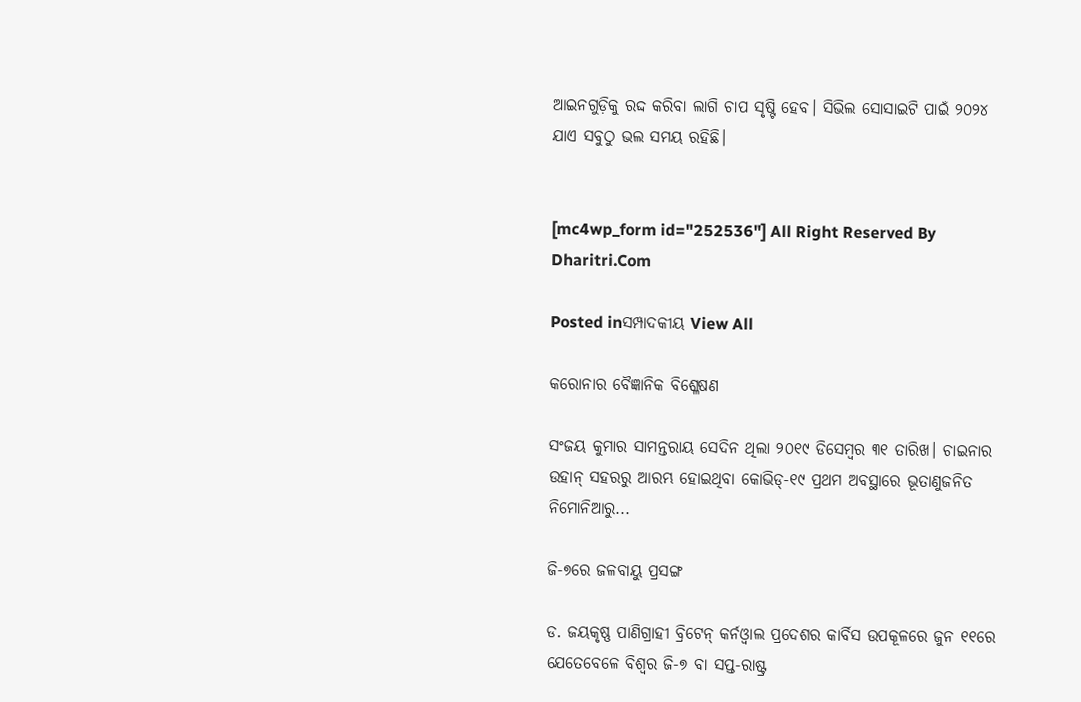ଆଇନଗୁଡ଼ିକୁ ରଦ୍ଦ କରିବା ଲାଗି ଚାପ ସୃଷ୍ଟି ହେବ। ସିଭିଲ ସୋସାଇଟି ପାଇଁ ୨୦୨୪ ଯାଏ ସବୁଠୁ ଭଲ ସମୟ ରହିଛି।


[mc4wp_form id="252536"] All Right Reserved By Dharitri.Com

Posted inସମ୍ପାଦକୀୟ View All

କରୋନାର ବୈଜ୍ଞାନିକ ବିଶ୍ଳେଷଣ

ସଂଜୟ କୁମାର ସାମନ୍ତରାୟ ସେଦିନ ଥିଲା ୨୦୧୯ ଡିସେମ୍ବର ୩୧ ତାରିଖ। ଚାଇନାର ଉହାନ୍‌ ସହରରୁ ଆରମ୍ଭ ହୋଇଥିବା କୋଭିଡ୍‌-୧୯ ପ୍ରଥମ ଅବସ୍ଥାରେ ଭୂତାଣୁଜନିତ ନିମୋନିଆରୁ...

ଜି-୭ରେ ଜଳବାୟୁ ପ୍ରସଙ୍ଗ

ଡ. ଜୟକୃଷ୍ଣ ପାଣିଗ୍ରାହୀ ବ୍ରିଟେନ୍ କର୍ନଓ୍ବାଲ ପ୍ରଦେଶର କାର୍ବିସ ଉପକୂଳରେ ଜୁନ ୧୧ରେ ଯେତେବେଳେ ବିଶ୍ୱର ଜି-୭ ବା ସପ୍ତ-ରାଷ୍ଟ୍ର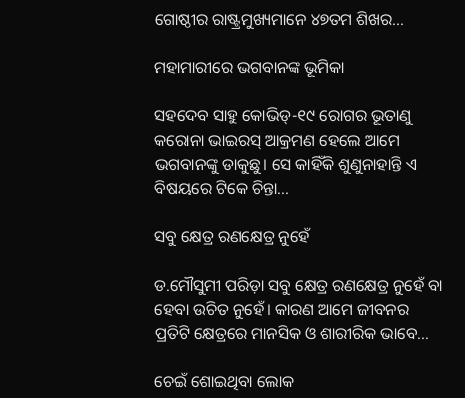ଗୋଷ୍ଠୀର ରାଷ୍ଟ୍ରମୁଖ୍ୟମାନେ ୪୭ତମ ଶିଖର...

ମହାମାରୀରେ ଭଗବାନଙ୍କ ଭୂମିକା

ସହଦେବ ସାହୁ କୋଭିଡ୍‌-୧୯ ରୋଗର ଭୂତାଣୁ କରୋନା ଭାଇରସ୍‌ ଆକ୍ରମଣ ହେଲେ ଆମେ ଭଗବାନଙ୍କୁ ଡାକୁଛୁ। ସେ କାହିଁକି ଶୁଣୁନାହାନ୍ତି ଏ ବିଷୟରେ ଟିକେ ଚିନ୍ତା...

ସବୁ କ୍ଷେତ୍ର ରଣକ୍ଷେତ୍ର ନୁହେଁ

ଡ.ମୌସୁମୀ ପରିଡ଼ା ସବୁ କ୍ଷେତ୍ର ରଣକ୍ଷେତ୍ର ନୁହେଁ ବା ହେବା ଉଚିତ ନୁହେଁ। କାରଣ ଆମେ ଜୀବନର ପ୍ରତିଟି କ୍ଷେତ୍ରରେ ମାନସିକ ଓ ଶାରୀରିକ ଭାବେ...

ଚେଇଁ ଶୋଇଥିବା ଲୋକ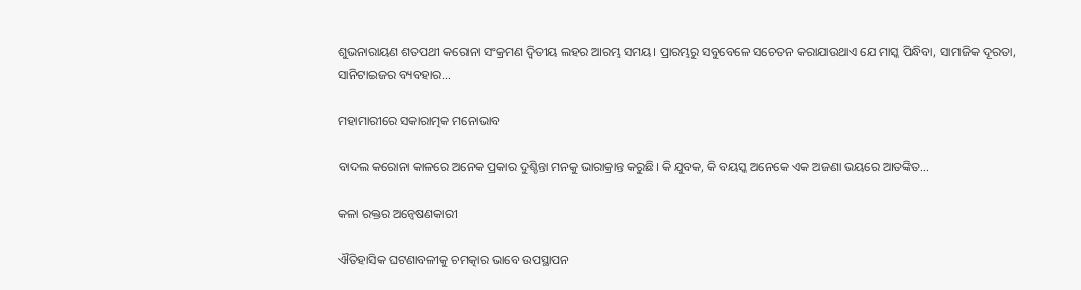ଶୁଭନାରାୟଣ ଶତପଥୀ କରୋନା ସଂକ୍ରମଣ ଦ୍ୱିତୀୟ ଲହର ଆରମ୍ଭ ସମୟ। ପ୍ରାରମ୍ଭରୁ ସବୁବେଳେ ସଚେତନ କରାଯାଉଥାଏ ଯେ ମାସ୍କ ପିନ୍ଧିବା, ସାମାଜିକ ଦୂରତା, ସାନିଟାଇଜର ବ୍ୟବହାର...

ମହାମାରୀରେ ସକାରାତ୍ମକ ମନୋଭାବ

ବାଦଲ କରୋନା କାଳରେ ଅନେକ ପ୍ରକାର ଦୁଶ୍ଚିନ୍ତା ମନକୁ ଭାରାକ୍ରାନ୍ତ କରୁଛି। କି ଯୁବକ, କି ବୟସ୍କ ଅନେକେ ଏକ ଅଜଣା ଭୟରେ ଆତଙ୍କିତ...

କଳା ରକ୍ତର ଅନ୍ବେଷଣକାରୀ

ଐତିହାସିକ ଘଟଣାବଳୀକୁ ଚମତ୍କାର ଭାବେ ଉପସ୍ଥାପନ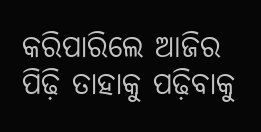କରିପାରିଲେ ଆଜିର ପିଢ଼ି ତାହାକୁ ପଢ଼ିବାକୁ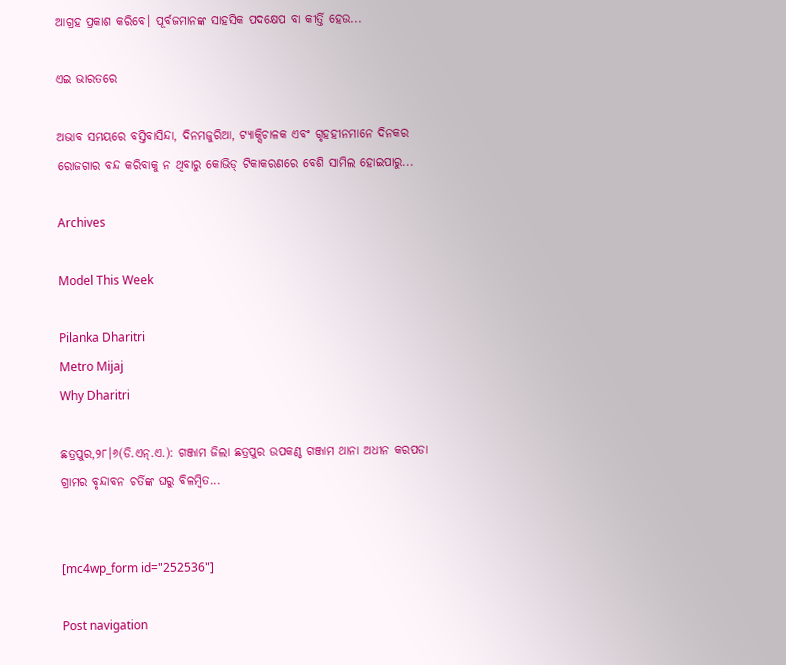ଆଗ୍ରହ ପ୍ରକାଶ କରିବେ। ପୂର୍ବଜମାନଙ୍କ ସାହସିକ ପଦକ୍ଷେପ ବା କୀର୍ତ୍ତି ହେଉ...

ଏଇ ଭାରତରେ

ଅଭାବ ସମୟରେ ବସ୍ତିବାସିନ୍ଦା, ଦିନମଜୁରିଆ, ଟ୍ୟାକ୍ସିଚାଳକ ଏବଂ ଗୃହହୀନମାନେ ଦିନକର ରୋଜଗାର ବନ୍ଦ କରିବାକୁ ନ ଥିବାରୁ କୋଭିଡ୍‌ ଟିକାକରଣରେ ବେଶି ସାମିଲ ହୋଇପାରୁ...

Archives

Model This Week

Pilanka Dharitri
Metro Mijaj
Why Dharitri

ଛତ୍ରପୁର,୨୮।୬(ଡି.ଏନ୍‌.ଏ.): ଗଞ୍ଜାମ ଜିଲା ଛତ୍ରପୁର ଉପକଣ୍ଠ ଗଞ୍ଜାମ ଥାନା ଅଧୀନ କରପଡା ଗ୍ରାମର ବୃନ୍ଦାବନ ଚର୍ତିଙ୍କ ଘରୁ ବିଳମ୍ବିତ...


[mc4wp_form id="252536"]

Post navigation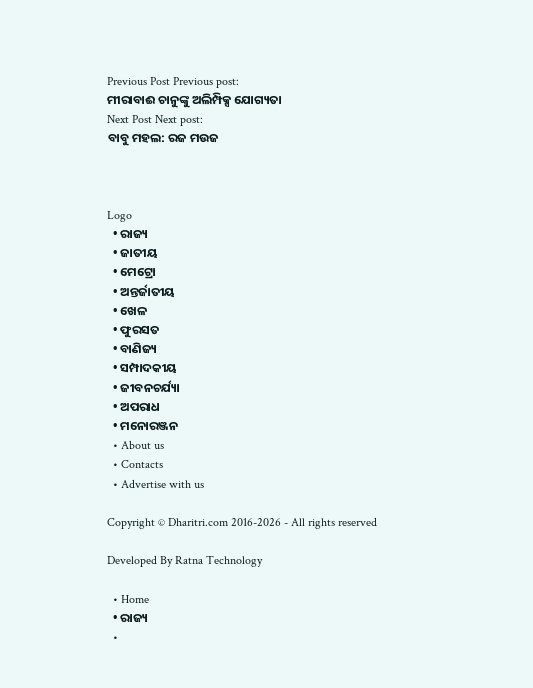Previous Post Previous post:
ମୀରାବାଈ ଚାନୁଙ୍କୁ ଅଲିମ୍ପିକ୍ସ ଯୋଗ୍ୟତା
Next Post Next post:
ବାବୁ ମହଲ: ରଜ ମଉଜ



Logo
  • ରାଜ୍ୟ
  • ଜାତୀୟ
  • ମେଟ୍ରୋ
  • ଅନ୍ତର୍ଜାତୀୟ
  • ଖେଳ
  • ଫୁରସତ
  • ବାଣିଜ୍ୟ
  • ସମ୍ପାଦକୀୟ
  • ଜୀବନଚର୍ଯ୍ୟା
  • ଅପରାଧ
  • ମନୋରଞ୍ଜନ
  • About us
  • Contacts
  • Advertise with us

Copyright © Dharitri.com 2016-2026 - All rights reserved

Developed By Ratna Technology

  • Home
  • ରାଜ୍ୟ
  •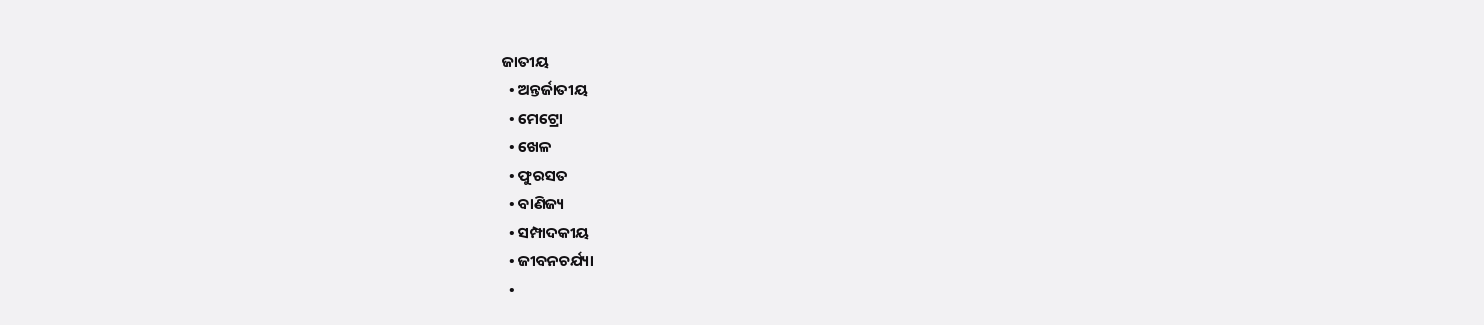ଜାତୀୟ
  • ଅନ୍ତର୍ଜାତୀୟ
  • ମେଟ୍ରୋ
  • ଖେଳ
  • ଫୁରସତ
  • ବାଣିଜ୍ୟ
  • ସମ୍ପାଦକୀୟ
  • ଜୀବନଚର୍ଯ୍ୟା
  •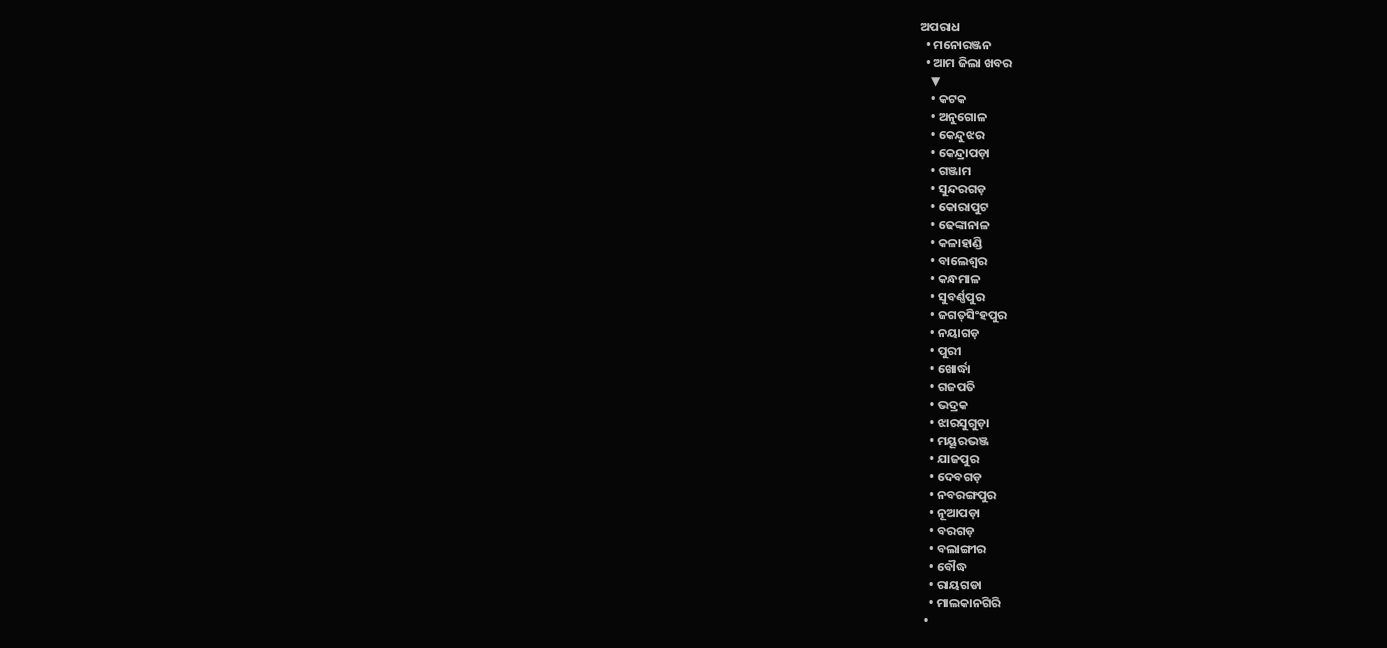ଅପରାଧ
  • ମନୋରଞ୍ଜନ
  • ଆମ ଜିଲା ଖବର
    ▼
    • କଟକ
    • ଅନୁଗୋଳ
    • କେନ୍ଦୁଝର
    • କେନ୍ଦ୍ରାପଡ଼ା
    • ଗଞ୍ଜାମ
    • ସୁନ୍ଦରଗଡ଼
    • କୋରାପୁଟ
    • ଢେଙ୍କାନାଳ
    • କଳାହାଣ୍ଡି
    • ବାଲେଶ୍ୱର
    • କନ୍ଧମାଳ
    • ସୁବର୍ଣ୍ଣପୁର
    • ଜଗତ୍‌ସିଂହପୁର
    • ନୟାଗଡ଼
    • ପୁରୀ
    • ଖୋର୍ଦ୍ଧା
    • ଗଜପତି
    • ଭଦ୍ରକ
    • ଝାରସୁଗୁଡ଼ା
    • ମୟୂରଭଞ୍ଜ
    • ଯାଜପୁର
    • ଦେବଗଡ଼
    • ନବରଙ୍ଗପୁର
    • ନୂଆପଡ଼ା
    • ବରଗଡ଼
    • ବଲାଙ୍ଗୀର
    • ବୌଦ୍ଧ
    • ରାୟଗଡା
    • ମାଲକାନଗିରି
  •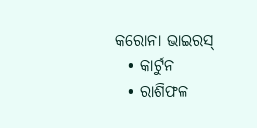କରୋନା ଭାଇରସ୍‌
  • କାର୍ଟୁନ
  • ରାଶିଫଳ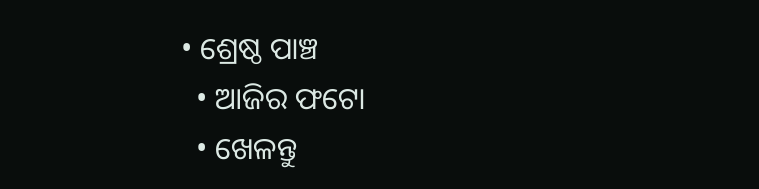• ଶ୍ରେଷ୍ଠ ପାଞ୍ଚ
  • ଆଜିର ଫଟୋ
  • ଖେଳନ୍ତୁ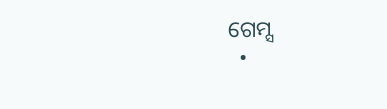ଗେମ୍ସ
  •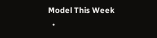Model This Week
  •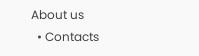About us
  • Contacts